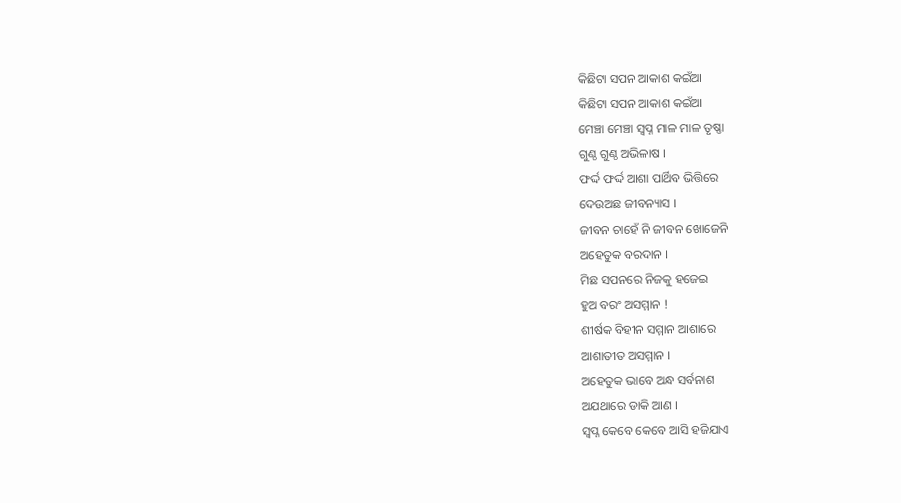କିଛିଟା ସପନ ଆକାଶ କଇଁଆ
କିଛିଟା ସପନ ଆକାଶ କଇଁଆ
ମେଞ୍ଚା ମେଞ୍ଚା ସ୍ବପ୍ନ ମାଳ ମାଳ ତୃଷ୍ଣା
ଗୁଣ୍ଠ ଗୁଣ୍ଠ ଅଭିଳାଷ ।
ଫର୍ଦ୍ଦ ଫର୍ଦ୍ଦ ଆଶା ପାର୍ଥିବ ଭିତ୍ତିରେ
ଦେଉଅଛ ଜୀବନ୍ୟାସ ।
ଜୀବନ ଚାହେଁ ନି ଜୀବନ ଖୋଜେନି
ଅହେତୁକ ବରଦାନ ।
ମିଛ ସପନରେ ନିଜକୁ ହଜେଇ
ହୁଅ ବରଂ ଅସମ୍ମାନ !
ଶୀର୍ଷକ ବିହୀନ ସମ୍ମାନ ଆଶାରେ
ଆଶାତୀତ ଅସମ୍ମାନ ।
ଅହେତୁକ ଭାବେ ଅନ୍ଧ ସର୍ବନାଶ
ଅଯଥାରେ ଡାକି ଆଣ ।
ସ୍ବପ୍ନ କେବେ କେବେ ଆସି ହଜିଯାଏ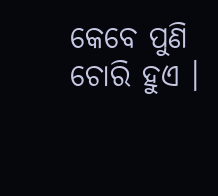କେବେ ପୁଣି ଚୋରି ହୁଏ ।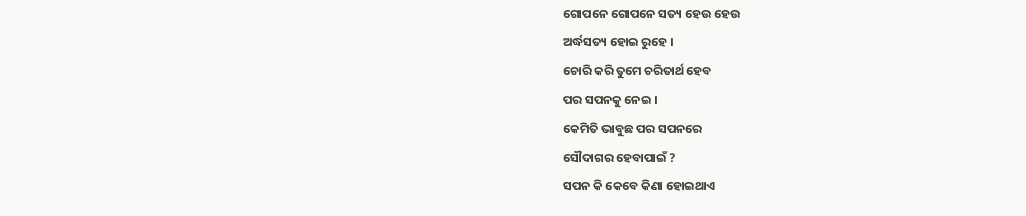ଗୋପନେ ଗୋପନେ ସତ୍ୟ ହେଉ ହେଉ
ଅର୍ଦ୍ଧସତ୍ୟ ହୋଇ ରୁହେ ।
ଚୋରି କରି ତୁମେ ଚରିତାର୍ଥ ହେବ
ପର ସପନକୁ ନେଇ ।
କେମିତି ଭାବୁଛ ପର ସପନରେ
ସୌଦାଗର ହେବାପାଇଁ ?
ସପନ କି କେବେ କିଣା ହୋଇଥାଏ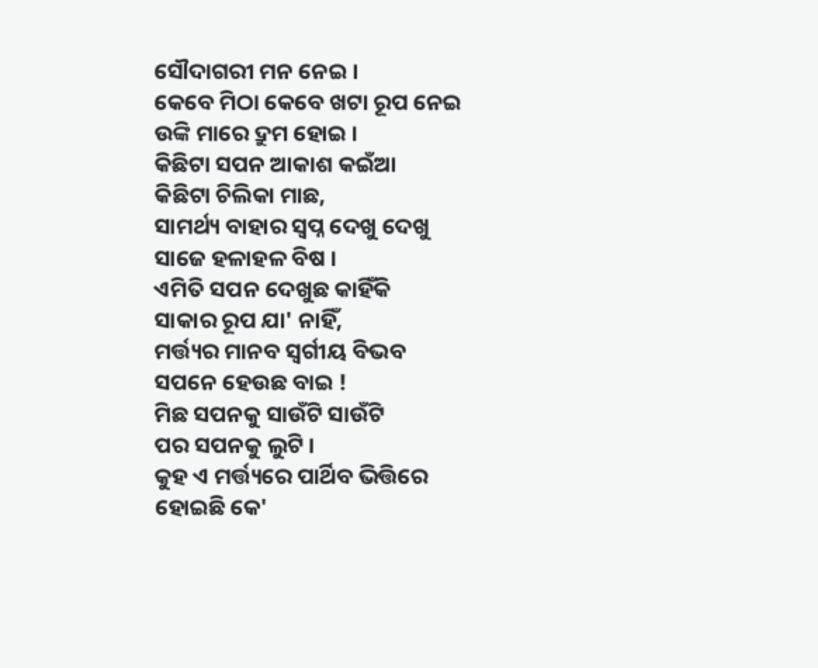ସୌଦାଗରୀ ମନ ନେଇ ।
କେବେ ମିଠା କେବେ ଖଟା ରୂପ ନେଇ
ଉଙ୍କି ମାରେ ଦ୍ରୁମ ହୋଇ ।
କିଛିଟା ସପନ ଆକାଶ କଇଁଆ
କିଛିଟା ଚିଲିକା ମାଛ,
ସାମର୍ଥ୍ୟ ବାହାର ସ୍ବପ୍ନ ଦେଖୁ ଦେଖୁ
ସାଜେ ହଳାହଳ ବିଷ ।
ଏମିତି ସପନ ଦେଖୁଛ କାହିଁକି
ସାକାର ରୂପ ଯା' ନାହିଁ,
ମର୍ତ୍ତ୍ୟର ମାନବ ସ୍ଵର୍ଗୀୟ ବିଭବ
ସପନେ ହେଉଛ ବାଇ !
ମିଛ ସପନକୁ ସାଉଁଟି ସାଉଁଟି
ପର ସପନକୁ ଲୁଟି ।
କୁହ ଏ ମର୍ତ୍ତ୍ୟରେ ପାର୍ଥିବ ଭିତ୍ତିରେ
ହୋଇଛି କେ'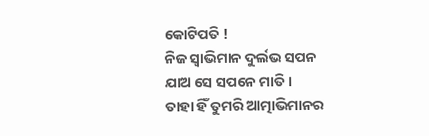କୋଟିପତି !
ନିଜ ସ୍ୱାଭିମାନ ଦୁର୍ଲଭ ସପନ
ଯାଅ ସେ ସପନେ ମାତି ।
ତାହା ହିଁ ତୁମରି ଆତ୍ମାଭିମାନର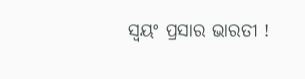ସ୍ୱୟଂ ପ୍ରସାର ଭାରତୀ !